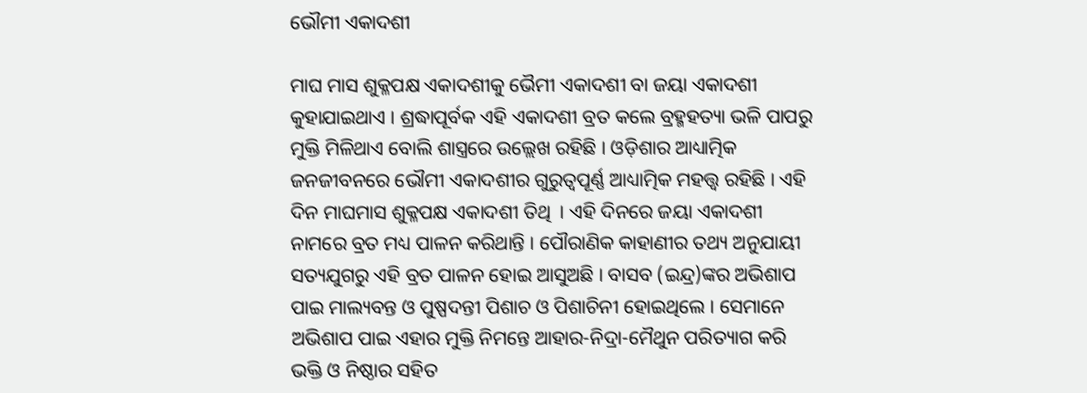ଭୌମୀ ଏକାଦଶୀ

ମାଘ ମାସ ଶୁକ୍ଳପକ୍ଷ ଏକାଦଶୀକୁ ଭୈମୀ ଏକାଦଶୀ ବା ଜୟା ଏକାଦଶୀ କୁହାଯାଇଥାଏ । ଶ୍ରଦ୍ଧାପୂର୍ବକ ଏହି ଏକାଦଶୀ ବ୍ରତ କଲେ ବ୍ରହ୍ମହତ୍ୟା ଭଳି ପାପରୁ ମୁକ୍ତି ମିଳିଥାଏ ବୋଲି ଶାସ୍ତ୍ରରେ ଉଲ୍ଲେଖ ରହିଛି । ଓଡ଼ିଶାର ଆଧ୍ୟାତ୍ମିକ ଜନଜୀବନରେ ଭୌମୀ ଏକାଦଶୀର ଗୁରୁତ୍ୱପୂର୍ଣ୍ଣ ଆଧ୍ୟାତ୍ମିକ ମହତ୍ତ୍ୱ ରହିଛି । ଏହି ଦିନ ମାଘମାସ ଶୁକ୍ଳପକ୍ଷ ଏକାଦଶୀ ତିଥି  । ଏହି ଦିନରେ ଜୟା ଏକାଦଶୀ ନାମରେ ବ୍ରତ ମଧ୍ୟ ପାଳନ କରିଥାନ୍ତି । ପୌରାଣିକ କାହାଣୀର ତଥ୍ୟ ଅନୁଯାୟୀ ସତ୍ୟଯୁଗରୁ ଏହି ବ୍ରତ ପାଳନ ହୋଇ ଆସୁଅଛି । ବାସବ (ଇନ୍ଦ୍ର)ଙ୍କର ଅଭିଶାପ ପାଇ ମାଲ୍ୟବନ୍ତ ଓ ପୁଷ୍ପଦନ୍ତୀ ପିଶାଚ ଓ ପିଶାଚିନୀ ହୋଇଥିଲେ । ସେମାନେ ଅଭିଶାପ ପାଇ ଏହାର ମୁକ୍ତି ନିମନ୍ତେ ଆହାର-ନିଦ୍ରା-ମୈଥୁନ ପରିତ୍ୟାଗ କରି ଭକ୍ତି ଓ ନିଷ୍ଠାର ସହିତ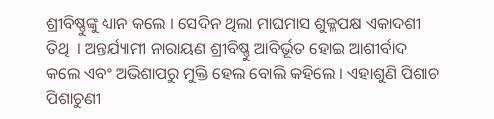ଶ୍ରୀବିଷ୍ଣୁଙ୍କୁ ଧ୍ୟାନ କଲେ । ସେଦିନ ଥିଲା ମାଘମାସ ଶୁକ୍ଳପକ୍ଷ ଏକାଦଶୀ ତିଥି  । ଅନ୍ତର୍ଯ୍ୟାମୀ ନାରାୟଣ ଶ୍ରୀବିଷ୍ଣୁ ଆବିର୍ଭୂତ ହୋଇ ଆଶୀର୍ବାଦ କଲେ ଏବଂ ଅଭିଶାପରୁ ମୁକ୍ତି ହେଲ ବୋଲି କହିଲେ । ଏହାଶୁଣି ପିଶାଚ ପିଶାଚୁଣୀ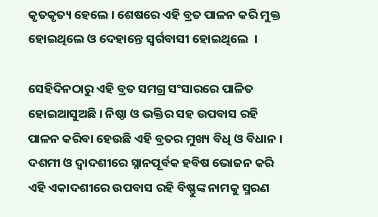କୃତକୃତ୍ୟ ହେଲେ । ଶେଷରେ ଏହି ବ୍ରତ ପାଳନ କରି ମୁକ୍ତ ହୋଇଥିଲେ ଓ ଦେହାନ୍ତେ ସ୍ୱର୍ଗବାସୀ ହୋଇଥିଲେ  ।

ସେହିଦିନଠାରୁ ଏହି ବ୍ରତ ସମଗ୍ର ସଂସାରରେ ପାଳିତ ହୋଇଆସୁଅଛି । ନିଷ୍ଠା ଓ ଭକ୍ତିର ସହ ଉପବାସ ରହି ପାଳନ କରିବା ହେଉଛି ଏହି ବ୍ରତର ମୁଖ୍ୟ ବିଧି ଓ ବିଧାନ । ଦଶମୀ ଓ ଦ୍ୱାଦଶୀରେ ସ୍ନାନପୂର୍ବକ ହବିଷ ଭୋଜନ କରି ଏହି ଏକାଦଶୀରେ ଉପବାସ ରହି ବିଷ୍ଣୁଙ୍କ ନାମକୁ ସ୍ମରଣ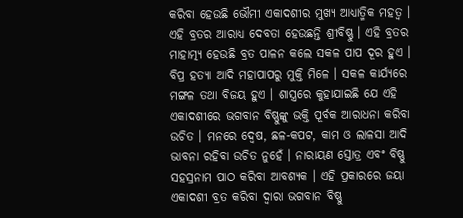କରିବା ହେଉଛି ଭୌମୀ ଏକାଦଶୀର ମୁଖ୍ୟ ଆଧ୍ୟାତ୍ମିକ ମହତ୍ୱ । ଏହି ବ୍ରତର ଆରାଧ୍ୟ ଦେବତା ହେଉଛନ୍ତି ଶ୍ରୀବିଷ୍ଣୁ । ଏହି ବ୍ରତର ମାହାତ୍ମ୍ୟ ହେଉଛି ବ୍ରତ ପାଳନ କଲେ ସକଳ ପାପ ଦୂର ହୁଏ । ବିପ୍ର ହତ୍ୟା ଆଦି ମହାପାପରୁ ମୁକ୍ତି ମିଳେ । ସକଳ କାର୍ଯ୍ୟରେ ମଙ୍ଗଳ ତଥା ବିଜୟ ହୁଏ । ଶାସ୍ତ୍ରରେ କୁହାଯାଇଛି ଯେ ଏହି ଏକାଦଶୀରେ ଭଗବାନ ବିଷ୍ଣୁଙ୍କୁ ଭକ୍ତି ପୂର୍ବକ ଆରାଧନା କରିବା ଉଚିତ । ମନରେ ଦ୍ୱେଷ, ଛଳ-କପଟ, କାମ ଓ ଲାଳସା ଆଦି ଭାବନା ରହିବା ଉଚିତ ନୁହେଁ । ନାରାୟଣ ସ୍ତୋତ୍ର ଏବଂ ବିଷ୍ଣୁ ସହସ୍ରନାମ ପାଠ କରିବା ଆବଶ୍ୟକ । ଏହି ପ୍ରକାରରେ ଜୟା ଏକାଦଶୀ ବ୍ରତ କରିବା ଦ୍ୱାରା ଭଗବାନ ବିଷ୍ଣୁ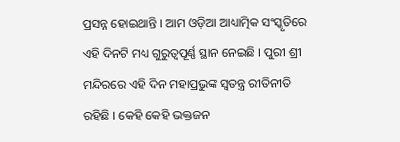ପ୍ରସନ୍ନ ହୋଇଥାନ୍ତି । ଆମ ଓଡ଼ିଆ ଆଧ୍ୟାତ୍ମିକ ସଂସ୍କୃତିରେ ଏହି ଦିନଟି ମଧ୍ୟ ଗୁରୁତ୍ୱପୂର୍ଣ୍ଣ ସ୍ଥାନ ନେଇଛି । ପୁରୀ ଶ୍ରୀ ମନ୍ଦିରରେ ଏହି ଦିନ ମହାପ୍ରଭୁଙ୍କ ସ୍ୱତନ୍ତ୍ର ରୀତିନୀତି ରହିଛି । କେହି କେହି ଭକ୍ତଜନ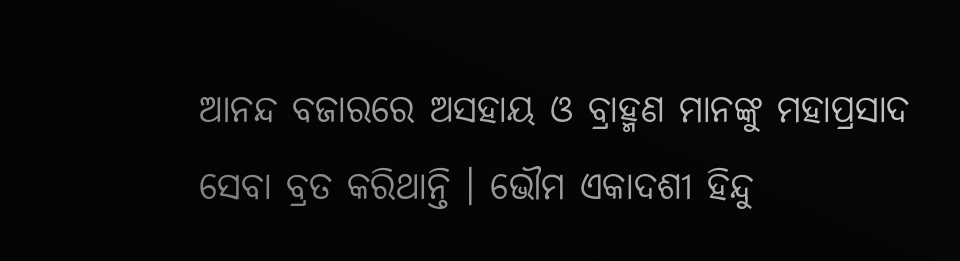ଆନନ୍ଦ ବଜାରରେ ଅସହାୟ ଓ ବ୍ରାହ୍ମଣ ମାନଙ୍କୁ ମହାପ୍ରସାଦ ସେବା ବ୍ରତ କରିଥାନ୍ତି । ଭୌମ ଏକାଦଶୀ ହିନ୍ଦୁ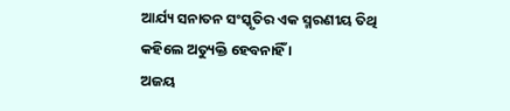ଆର୍ଯ୍ୟ ସନାତନ ସଂସ୍କୃତିର ଏକ ସ୍ମରଣୀୟ ତିଥି କହିଲେ ଅତ୍ୟୁକ୍ତି ହେବନାହିଁ ।
ଅଜୟ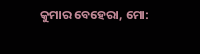କୁମାର ବେହେରା, ମୋ: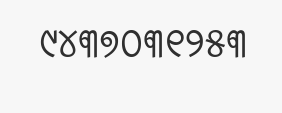୯୪୩୭୦୩୧୨୫୩